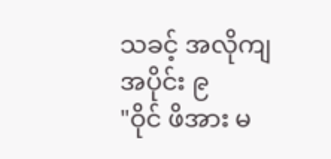သခင့် အလိုကျ
အပိုင်း ၉
"ဝိုင် ဖိအား မ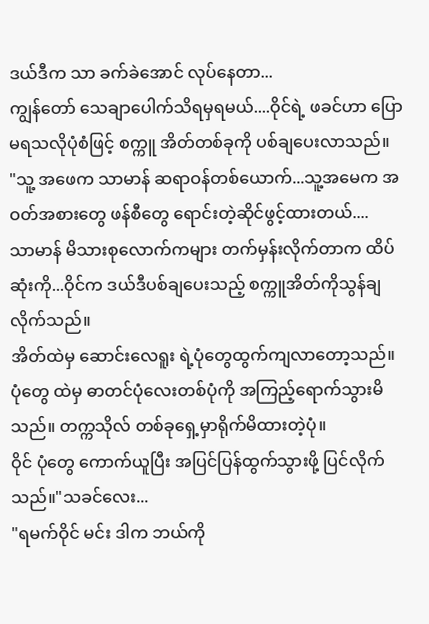ဒယ်ဒီက သာ ခက်ခဲအောင် လုပ်နေတာ...
ကျွန်တော် သေချာပေါက်သိရမှရမယ်....ဝိုင်ရဲ့ ဖခင်ဟာ ပြောမရသလိုပုံစံဖြင့် စက္ကူ အိတ်တစ်ခုကို ပစ်ချပေးလာသည်။
"သူ့ အဖေက သာမာန် ဆရာဝန်တစ်ယောက်...သူ့အမေက အဝတ်အစားတွေ ဖန်စီတွေ ရောင်းတဲ့ဆိုင်ဖွင့်ထားတယ်....
သာမာန် မိသားစုလောက်ကများ တက်မှန်းလိုက်တာက ထိပ်ဆုံးကို...ဝိုင်က ဒယ်ဒီပစ်ချပေးသည့် စက္ကူအိတ်ကိုသွန်ချလိုက်သည်။
အိတ်ထဲမှ ဆောင်းလေရူး ရဲ့ပုံတွေထွက်ကျလာတော့သည်။
ပုံတွေ ထဲမှ ဓာတင်ပုံလေးတစ်ပုံကို အကြည့်ရောက်သွားမိသည်။ တက္ကသိုလ် တစ်ခုရှေ့မှာရိုက်မိထားတဲ့ပုံ။
ဝိုင် ပုံတွေ ကောက်ယူပြီး အပြင်ပြန်ထွက်သွားဖို့ ပြင်လိုက်သည်။"သခင်လေး...
"ရမက်ဝိုင် မင်း ဒါက ဘယ်ကို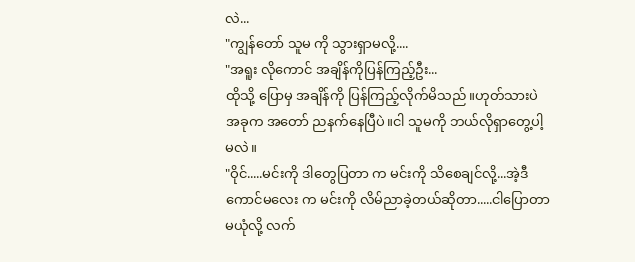လဲ...
"ကျွန်တော် သူမ ကို သွားရှာမလို့....
"အရူး လိုကောင် အချိန်ကိုပြန်ကြည့်ဦး...
ထိုသို့ ပြောမှ အချိန်ကို ပြန်ကြည့်လိုက်မိသည်။ဟုတ်သားပဲ အခုက အတော် ညနက်နေပြီပဲ။ငါ သူမကို ဘယ်လိုရှာတွေ့ပါ့မလဲ။
"ဝိုင်.....မင်းကို ဒါတွေပြတာ က မင်းကို သိစေချင်လို့...အဲ့ဒီကောင်မလေး က မင်းကို လိမ်ညာခဲ့တယ်ဆိုတာ.....ငါပြောတာ မယုံလို့ လက်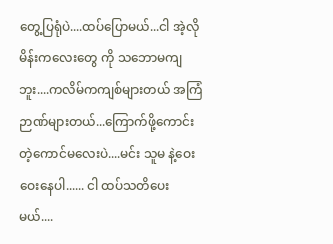တွေ့ပြရုံပဲ....ထပ်ပြောမယ်...ငါ အဲ့လို မိန်းကလေးတွေ ကို သဘောမကျဘူး....ကလိမ်ကကျစ်များတယ် အကြံဉာဏ်များတယ်...ကြောက်ဖို့ကောင်းတဲ့ကောင်မလေးပဲ....မင်း သူမ နဲ့ဝေးဝေးနေပါ...... ငါ ထပ်သတိပေးမယ်....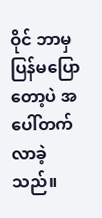ဝိုင် ဘာမှ ပြန်မပြောတော့ပဲ အပေါ်တက်လာခဲ့သည်။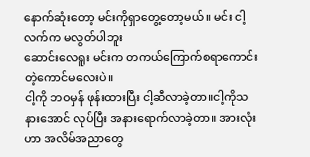နောက်ဆုံးတော့ မင်းကိုရှာတွေ့တော့မယ်။ မင်း ငါ့လက်က မလွတ်ပါဘူး
ဆောင်းလေရူး မင်းက တကယ်ကြောက်စရာကောင်းတဲ့ကောင်မလေးပဲ။
ငါ့ကို ဘဝမှန် ဖုန်းထားပြီး ငါ့ဆီလာခဲ့တာ။ငါ့ကိုသနားအောင် လုပ်ပြီး အနားရောက်လာခဲ့တာ။ အားလုံးဟာ အလိမ်အညာတွေ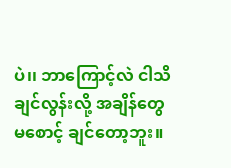ပဲ၊၊ ဘာကြောင့်လဲ ငါသိချင်လွန်းလို့ အချိန်တွေ မစောင့် ချင်တော့ဘူး။